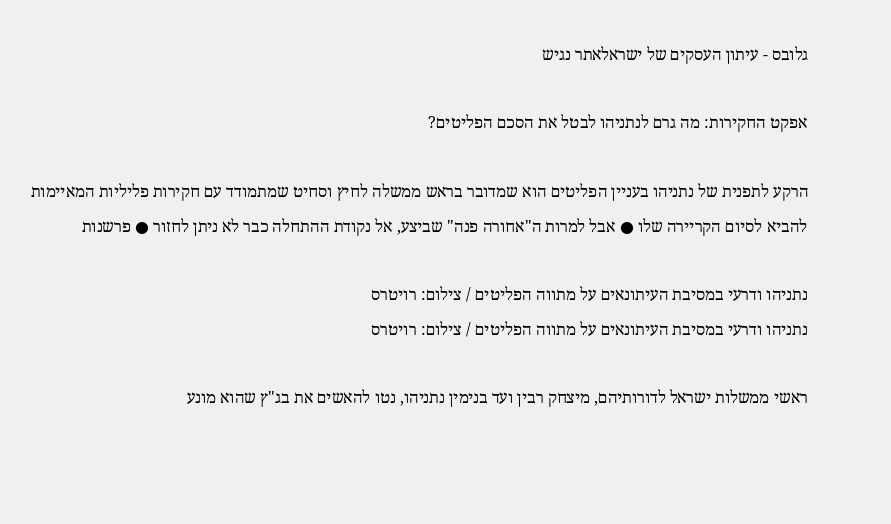גלובס - עיתון העסקים של ישראלאתר נגיש

אפקט החקירות: מה גרם לנתניהו לבטל את הסכם הפליטים?

הרקע לתפנית של נתניהו בעניין הפליטים הוא שמדובר בראש ממשלה לחיץ וסחיט שמתמודד עם חקירות פליליות המאיימות להביא לסיום הקריירה שלו ● אבל למרות ה"אחורה פנה" שביצע, אל נקודת ההתחלה כבר לא ניתן לחזור ● פרשנות

נתניהו ודרעי במסיבת העיתונאים על מתווה הפליטים / צילום: רויטרס
נתניהו ודרעי במסיבת העיתונאים על מתווה הפליטים / צילום: רויטרס

ראשי ממשלות ישראל לדורותיהם, מיצחק רבין ועד בנימין נתניהו, נטו להאשים את בג"ץ שהוא מונע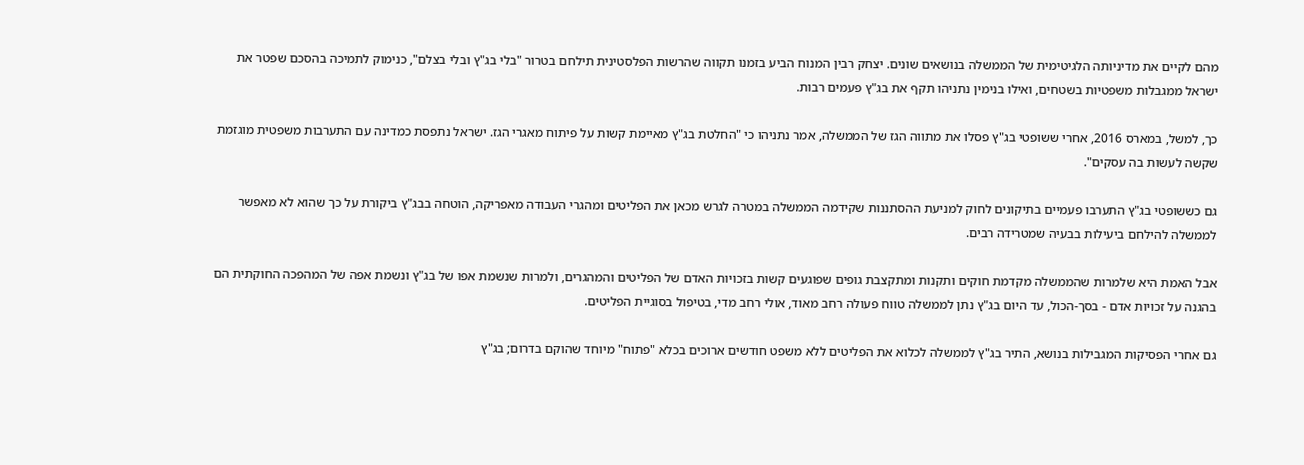מהם לקיים את מדיניותה הלגיטימית של הממשלה בנושאים שונים. יצחק רבין המנוח הביע בזמנו תקווה שהרשות הפלסטינית תילחם בטרור "בלי בג"ץ ובלי בצלם", כנימוק לתמיכה בהסכם שפטר את ישראל ממגבלות משפטיות בשטחים, ואילו בנימין נתניהו תקף את בג"ץ פעמים רבות.

כך, למשל, במארס 2016, אחרי ששופטי בג"ץ פסלו את מתווה הגז של הממשלה, אמר נתניהו כי "החלטת בג"ץ מאיימת קשות על פיתוח מאגרי הגז. ישראל נתפסת כמדינה עם התערבות משפטית מוגזמת שקשה לעשות בה עסקים".

גם כששופטי בג"ץ התערבו פעמיים בתיקונים לחוק למניעת ההסתננות שקידמה הממשלה במטרה לגרש מכאן את הפליטים ומהגרי העבודה מאפריקה, הוטחה בבג"ץ ביקורת על כך שהוא לא מאפשר לממשלה להילחם ביעילות בבעיה שמטרידה רבים.

אבל האמת היא שלמרות שהממשלה מקדמת חוקים ותקנות ומתקצבת גופים שפוגעים קשות בזכויות האדם של הפליטים והמהגרים, ולמרות שנשמת אפו של בג"ץ ונשמת אפה של המהפכה החוקתית הם בהגנה על זכויות אדם - בסך-הכול, עד היום בג"ץ נתן לממשלה טווח פעולה רחב מאוד, אולי רחב מדי, בטיפול בסוגיית הפליטים.

גם אחרי הפסיקות המגבילות בנושא, התיר בג"ץ לממשלה לכלוא את הפליטים ללא משפט חודשים ארוכים בכלא "פתוח" מיוחד שהוקם בדרום; בג"ץ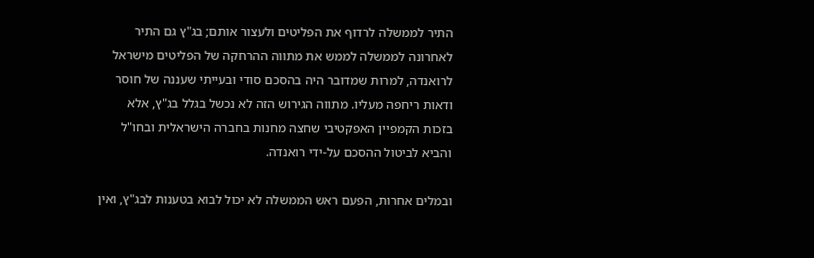התיר לממשלה לרדוף את הפליטים ולעצור אותם; בג"ץ גם התיר לאחרונה לממשלה לממש את מתווה ההרחקה של הפליטים מישראל לרואנדה, למרות שמדובר היה בהסכם סודי ובעייתי שעננה של חוסר ודאות ריחפה מעליו. מתווה הגירוש הזה לא נכשל בגלל בג"ץ, אלא בזכות הקמפיין האפקטיבי שחצה מחנות בחברה הישראלית ובחו"ל והביא לביטול ההסכם על-ידי רואנדה.

ובמלים אחרות, הפעם ראש הממשלה לא יכול לבוא בטענות לבג"ץ, ואין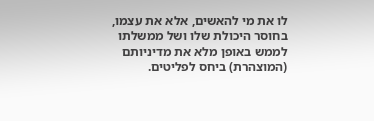לו את מי להאשים, אלא את עצמו, בחוסר היכולת שלו ושל ממשלתו לממש באופן מלא את מדיניותם (המוצהרת) ביחס לפליטים.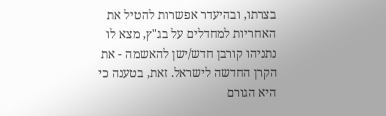בצרתו, ובהיעדר אפשרות להטיל את האחריות למחדלים על בג"ץ, מצא לו נתניהו קורבן חדש/ישן להאשמה - את הקרן החדשה לישראל. זאת, בטענה כי היא הגורם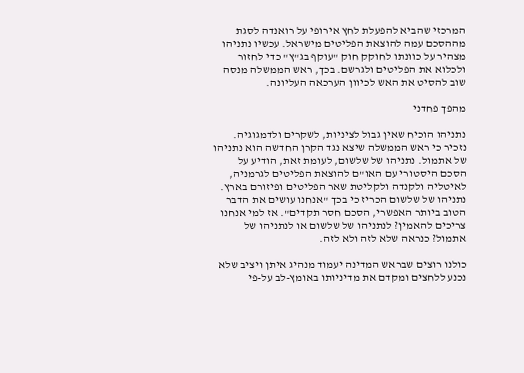המרכזי שהביא להפעלת לחץ אירופי על רואנדה לסגת מההסכם עמה להוצאת הפליטים מישראל. עכשיו נתניהו מצהיר על כוונתו לחוקק חוק "עוקף בג"ץ" כדי לחזור ולכלוא את הפליטים ולגרשם. בכך, ראש הממשלה מנסה שוב להסיט את האש לכיוון הערכאה העליונה.

מהפך פחדני

נתניהו הוכיח שאין גבול לציניות, לשקרים ולדמגוגיה. נזכיר כי ראש הממשלה שיצא נגד הקרן החדשה הוא נתניהו של אתמול. נתניהו של שלשום, לעומת זאת, הודיע על הסכם היסטורי עם האו"ם להוצאת הפליטים לגרמניה, לאיטליה ולקנדה ולקליטת שאר הפליטים ופיזורם בארץ. נתניהו של שלשום הכריז כי בכך "אנחנו עושים את הדבר הטוב ביותר האפשרי, הסכם חסר תקדים". אז למי אנחנו צריכים להאמין? לנתניהו של שלשום או לנתניהו של אתמול? כנראה שלא לזה ולא לזה.

כולנו רוצים שבראש המדינה יעמוד מנהיג איתן ויציב שלא נכנע ללחצים ומקדם את מדיניותו באומץ-לב על-פי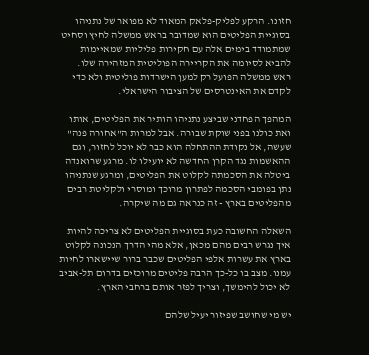חזונו. הרקע לפליק-פלאק המאוד לא מפואר של נתניהו בסוגיית הפליטים הוא שמדובר בראש ממשלה לחיץ וסחיט שמתמודד בימים אלה עם חקירות פליליות שמאיימות להביא לסיומה את הקריירה הפוליטית המזהירה שלו. ראש ממשלה הפועל רק למען הישרדות פוליטית ולא כדי לקדם את האינטרסים של הציבור הישראלי.

המהפך הפחדני שביצע נתניהו הותיר את הפליטים, אותו ואת כולנו בפני שוקת שבורה. אבל למרות ה"אחורה פנה" שעשה, אל נקודת ההתחלה הוא כבר לא יוכל לחזור, וגם ההאשמות נגד הקרן החדשה לא יועילו לו. מרגע שרואנדה ביטלה את הסכמתה לקלוט את הפליטים, ומרגע שנתניהו נתן בפומבי הסכמה לפתרון מרוכך ומוסרי ולקליטת רבים מהפליטים בארץ - זה כנראה גם מה שיקרה.

השאלה החשובה כעת בסוגיית הפליטים לא צריכה להיות איך נגרש רבים מהם מכאן, אלא מהי הדרך הנכונה לקלוט בארץ את עשרות אלפי הפליטים שכבר ברור שיישארו לחיות עמנו. מצב בו כל-כך הרבה פליטים מרוכזים בדרום תל-אביב לא יכול להימשך, וצריך לפזר אותם ברחבי הארץ.

יש מי שחושב שפיזור יעיל שלהם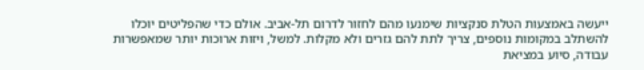ייעשה באמצעות הטלת סנקציות שימנעו מהם לחזור לדרום תל-אביב. אולם כדי שהפליטים יוכלו להשתלב במקומות נוספים, צריך לתת להם גזרים ולא מקלות. למשל, ויזות ארוכות יותר שמאפשרות עבודה, סיוע במציאת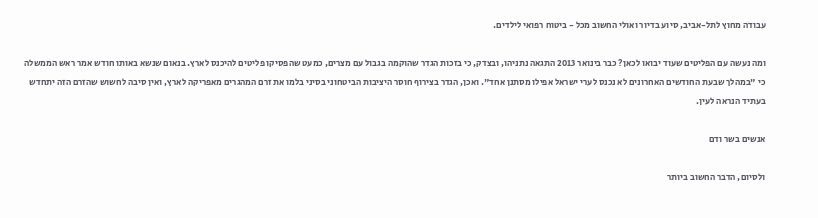עבודה מחוץ לתל-אביב, סיוע בדיור ואולי החשוב מכל - ביטוח רפואי לילדים.

ומה נעשה עם הפליטים שעוד יבואו לכאן? כבר בינואר 2013 התגאה נתניהו, ובצדק, כי בזכות הגדר שהוקמה בגבול עם מצרים, כמעט שהפסיקו פליטים להיכנס לארץ. בנאום שנשא באותו חודש אמר ראש הממשלה כי "במהלך שבעת החודשים האחרונים לא נכנס לערי ישראל אפילו מסתנן אחד". ואכן, הגדר בצירוף חוסר היציבות הביטחוני בסיני בלמו את זרם המהגרים מאפריקה לארץ, ואין סיבה לחשוש שהזרם הזה יתחדש בעתיד הנראה לעין.

אנשים בשר ודם

ולסיום, הדבר החשוב ביותר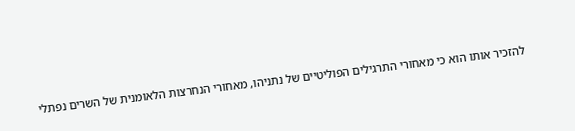להזכיר אותו הוא כי מאחורי התרגילים הפוליטיים של נתניהו, מאחורי הנחרצות הלאומנית של השרים נפתלי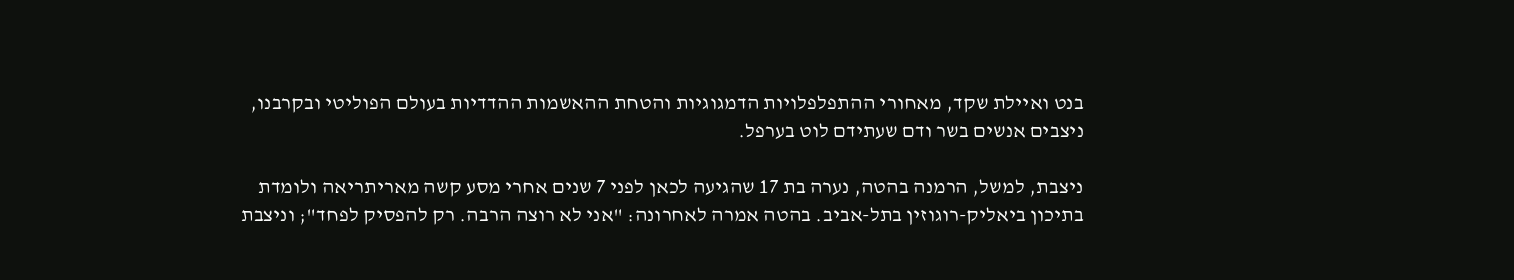בנט ואיילת שקד, מאחורי ההתפלפלויות הדמגוגיות והטחת ההאשמות ההדדיות בעולם הפוליטי ובקרבנו, ניצבים אנשים בשר ודם שעתידם לוט בערפל.

ניצבת, למשל, הרמנה בהטה, נערה בת 17 שהגיעה לכאן לפני 7 שנים אחרי מסע קשה מאריתריאה ולומדת בתיכון ביאליק-רוגוזין בתל-אביב. בהטה אמרה לאחרונה: "אני לא רוצה הרבה. רק להפסיק לפחד"; וניצבת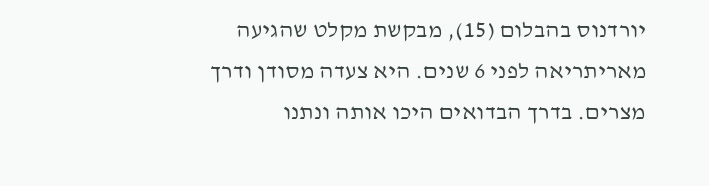יורדנוס בהבלום (15), מבקשת מקלט שהגיעה מאריתריאה לפני 6 שנים. היא צעדה מסודן ודרך מצרים. בדרך הבדואים היכו אותה ונתנו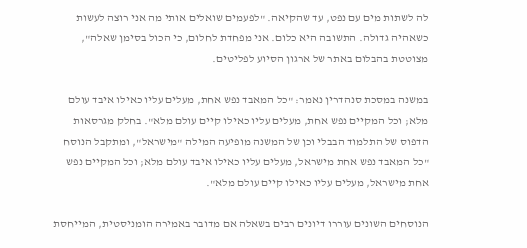לה לשתות מים עם נפט, עד שהקיאה. "לפעמים שואלים אותי מה אני רוצה לעשות כשאהיה גדולה. התשובה היא כלום. אני מפחדת לחלום, כי הכול בסימן שאלה", מצוטטת בהבלום באתר של ארגון הסיוע לפליטים.

במשנה במסכת סנהדרין נאמר: "כל המאבד נפש אחת, מעלים עליו כאילו איבד עולם מלא; וכל המקיים נפש אחת, מעלים עליו כאילו קיים עולם מלא". בחלק מגרסאות הדפוס של התלמוד הבבלי וכן של המשנה מופיעה המילה "מישראל", ומתקבל הנוסח "כל המאבד נפש אחת מישראל, מעלים עליו כאילו איבד עולם מלא; וכל המקיים נפש אחת מישראל, מעלים עליו כאילו קיים עולם מלא".

הנוסחים השונים עוררו דיונים רבים בשאלה אם מדובר באמירה הומניסטית, המייחסת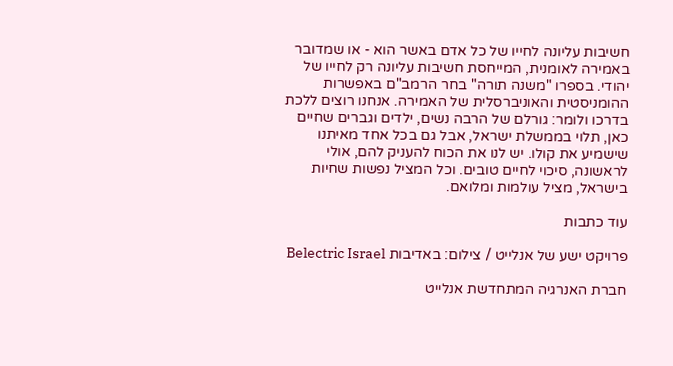חשיבות עליונה לחייו של כל אדם באשר הוא - או שמדובר באמירה לאומנית, המייחסת חשיבות עליונה רק לחייו של יהודי. בספרו "משנה תורה" בחר הרמב"ם באפשרות ההומניסטית והאוניברסלית של האמירה. אנחנו רוצים ללכת בדרכו ולומר: גורלם של הרבה נשים, ילדים וגברים שחיים כאן, תלוי בממשלת ישראל, אבל גם בכל אחד מאיתנו שישמיע את קולו. יש לנו את הכוח להעניק להם, אולי לראשונה, סיכוי לחיים טובים. וכל המציל נפשות שחיות בישראל, מציל עולמות ומלואם.

עוד כתבות

פרויקט ישע של אנלייט / צילום: באדיבות Belectric Israel

חברת האנרגיה המתחדשת אנלייט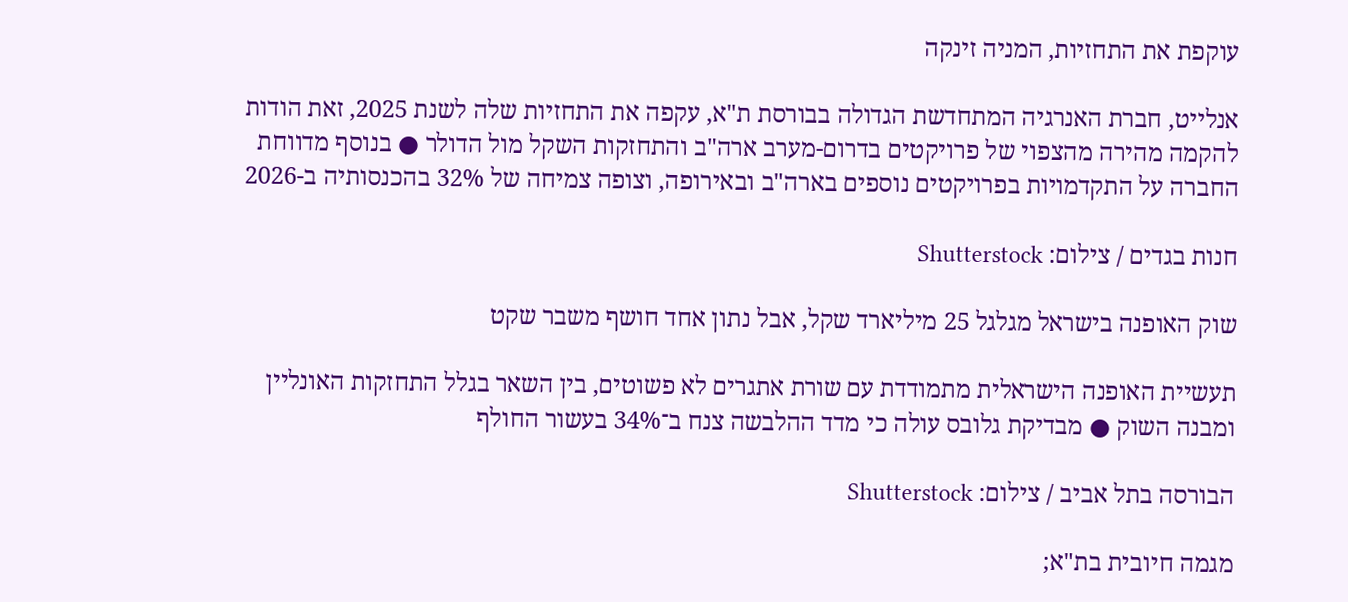עוקפת את התחזיות, המניה זינקה

אנלייט, חברת האנרגיה המתחדשת הגדולה בבורסת ת"א, עקפה את התחזיות שלה לשנת 2025, זאת הודות להקמה מהירה מהצפוי של פרויקטים בדרום-מערב ארה"ב והתחזקות השקל מול הדולר ● בנוסף מדווחת החברה על התקדמויות בפרויקטים נוספים בארה"ב ובאירופה, וצופה צמיחה של 32% בהכנסותיה ב-2026

חנות בגדים / צילום: Shutterstock

שוק האופנה בישראל מגלגל 25 מיליארד שקל, אבל נתון אחד חושף משבר שקט

תעשיית האופנה הישראלית מתמודדת עם שורת אתגרים לא פשוטים, בין השאר בגלל התחזקות האונליין ומבנה השוק ● מבדיקת גלובס עולה כי מדד ההלבשה צנח ב־34% בעשור החולף

הבורסה בתל אביב / צילום: Shutterstock

מגמה חיובית בת"א;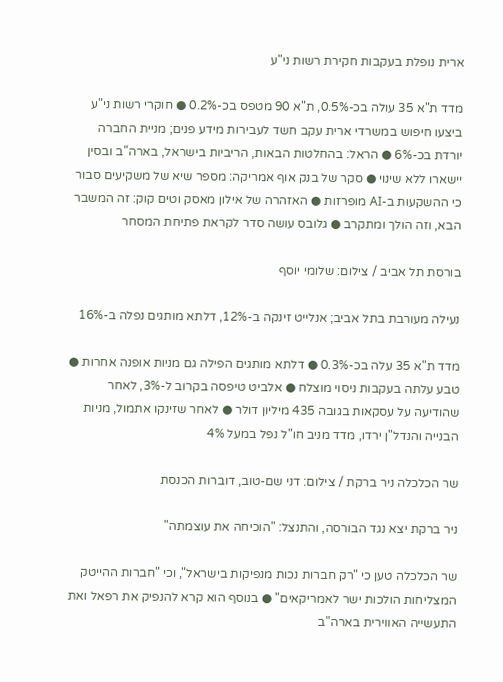ארית נופלת בעקבות חקירת רשות ני"ע

מדד ת"א 35 עולה בכ-0.5%, ת"א 90 מטפס בכ-0.2% ● חוקרי רשות ני"ע ביצעו חיפוש במשרדי ארית עקב חשד לעבירות מידע פנים; מניית החברה יורדת בכ-6% ● הראל: בהחלטות הבאות, הריביות בישראל, בארה"ב ובסין יישארו ללא שינוי ● סקר של בנק אוף אמריקה: מספר שיא של משקיעים סבור כי ההשקעות ב-AI מופרזות ● האזהרה של אילון מאסק וטים קוק: זה המשבר הבא, וזה הולך ומתקרב ● גלובס עושה סדר לקראת פתיחת המסחר

בורסת תל אביב / צילום: שלומי יוסף

נעילה מעורבת בתל אביב; אנלייט זינקה ב-12%, דלתא מותגים נפלה ב-16%

מדד ת"א 35 עלה בכ-0.3% ● דלתא מותגים הפילה גם מניות אופנה אחרות ●  טבע עלתה בעקבות ניסוי מוצלח ● אלביט טיפסה בקרוב ל-3%, לאחר שהודיעה על עסקאות בגובה 435 מיליון דולר ● לאחר שזינקו אתמול, מניות הבנייה והנדל"ן ירדו, מדד מניב חו"ל נפל במעל 4%

שר הכלכלה ניר ברקת / צילום: דני שם-טוב, דוברות הכנסת

ניר ברקת יצא נגד הבורסה, והתנצל: "הוכיחה את עוצמתה"

שר הכלכלה טען כי "רק חברות נכות מנפיקות בישראל", וכי "חברות ההייטק המצליחות הולכות ישר לאמריקאים" ● בנוסף הוא קרא להנפיק את רפאל ואת התעשייה האווירית בארה"ב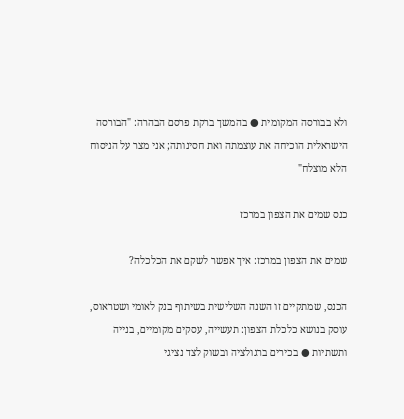ולא בבורסה המקומית ● בהמשך ברקת פרסם הבהרה: "הבורסה הישראלית הוכיחה את עוצמתה ואת חסינותה; אני מצר על הניסוח הלא מוצלח"

כנס שמים את הצפון במרכז

שמים את הצפון במרכז: איך אפשר לשקם את הכלכלה?

הכנס, שמתקיים זו השנה השלישית בשיתוף בנק לאומי ושטראוס, עוסק בנושא כלכלת הצפון: תעשייה, עסקים מקומיים, בנייה ותשתיות ● בכירים ברגולציה ובשוק לצד נציגי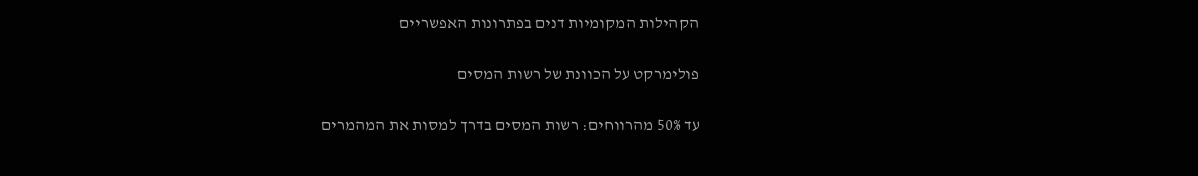הקהילות המקומיות דנים בפתרונות האפשריים

פולימרקט על הכוונת של רשות המסים

עד 50% מהרווחים: רשות המסים בדרך למסות את המהמרים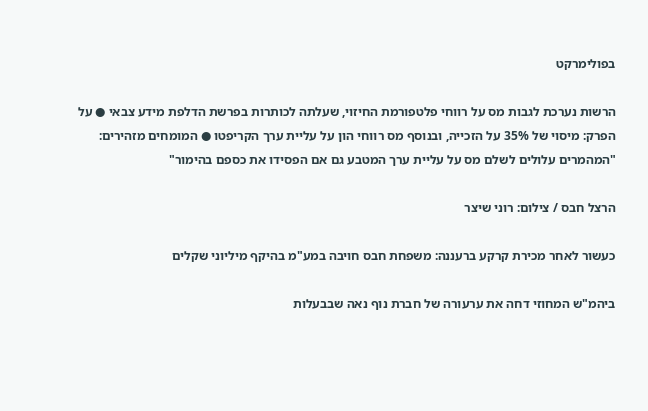בפולימרקט

הרשות נערכת לגבות מס על רווחי פלטפורמת החיזוי, שעלתה לכותרות בפרשת הדלפת מידע צבאי ● על הפרק: מיסוי של 35% על הזכייה, ובנוסף מס רווחי הון על עליית ערך הקריפטו ● המומחים מזהירים: "המהמרים עלולים לשלם מס על עליית ערך המטבע גם אם הפסידו את כספם בהימור"

הרצל חבס / צילום: רוני שיצר

כעשור לאחר מכירת קרקע ברעננה: משפחת חבס חויבה במע"מ בהיקף מיליוני שקלים

ביהמ"ש המחוזי דחה את ערעורה של חברת נוף נאה שבבעלות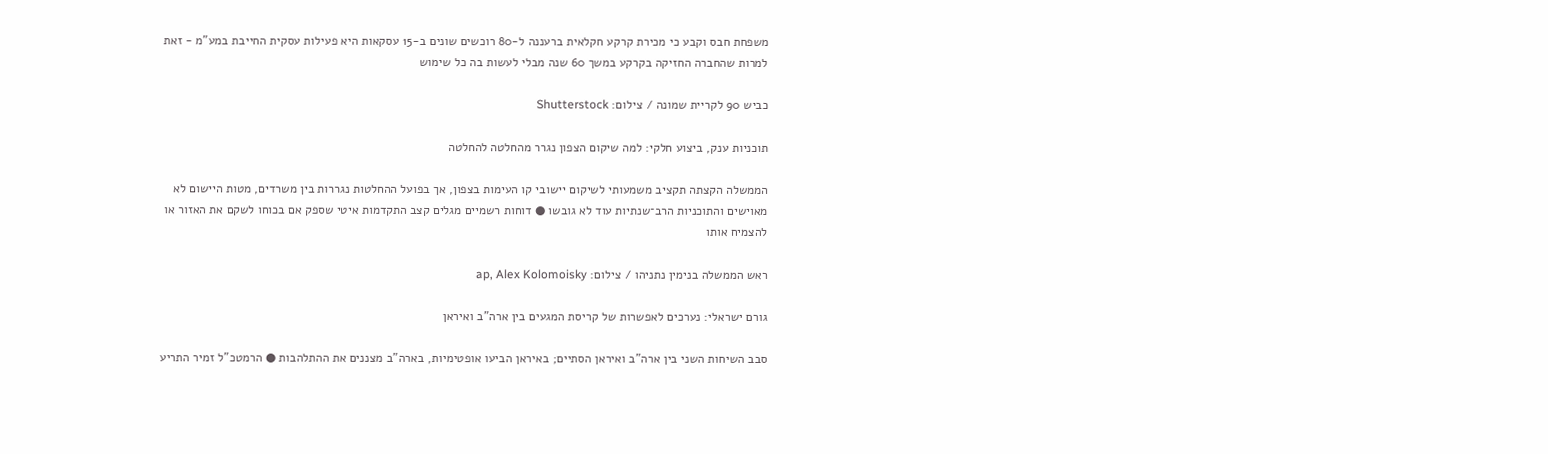משפחת חבס וקבע כי מכירת קרקע חקלאית ברעננה ל-80 רוכשים שונים ב-15 עסקאות היא פעילות עסקית החייבת במע"מ - זאת למרות שהחברה החזיקה בקרקע במשך 60 שנה מבלי לעשות בה כל שימוש

כביש 90 לקריית שמונה / צילום: Shutterstock

תוכניות ענק, ביצוע חלקי: למה שיקום הצפון נגרר מהחלטה להחלטה

הממשלה הקצתה תקציב משמעותי לשיקום יישובי קו העימות בצפון, אך בפועל ההחלטות נגררות בין משרדים, מטות היישום לא מאוישים והתוכניות הרב־שנתיות עוד לא גובשו ● דוחות רשמיים מגלים קצב התקדמות איטי שספק אם בכוחו לשקם את האזור או להצמיח אותו

ראש הממשלה בנימין נתניהו / צילום: ap, Alex Kolomoisky

גורם ישראלי: נערכים לאפשרות של קריסת המגעים בין ארה"ב ואיראן

סבב השיחות השני בין ארה"ב ואיראן הסתיים; באיראן הביעו אופטימיות, בארה"ב מצננים את ההתלהבות ● הרמטכ"ל זמיר התריע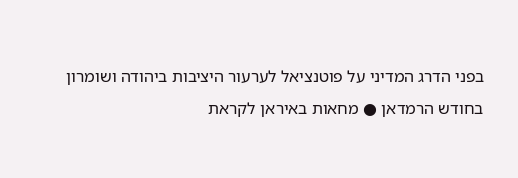בפני הדרג המדיני על פוטנציאל לערעור היציבות ביהודה ושומרון בחודש הרמדאן ● מחאות באיראן לקראת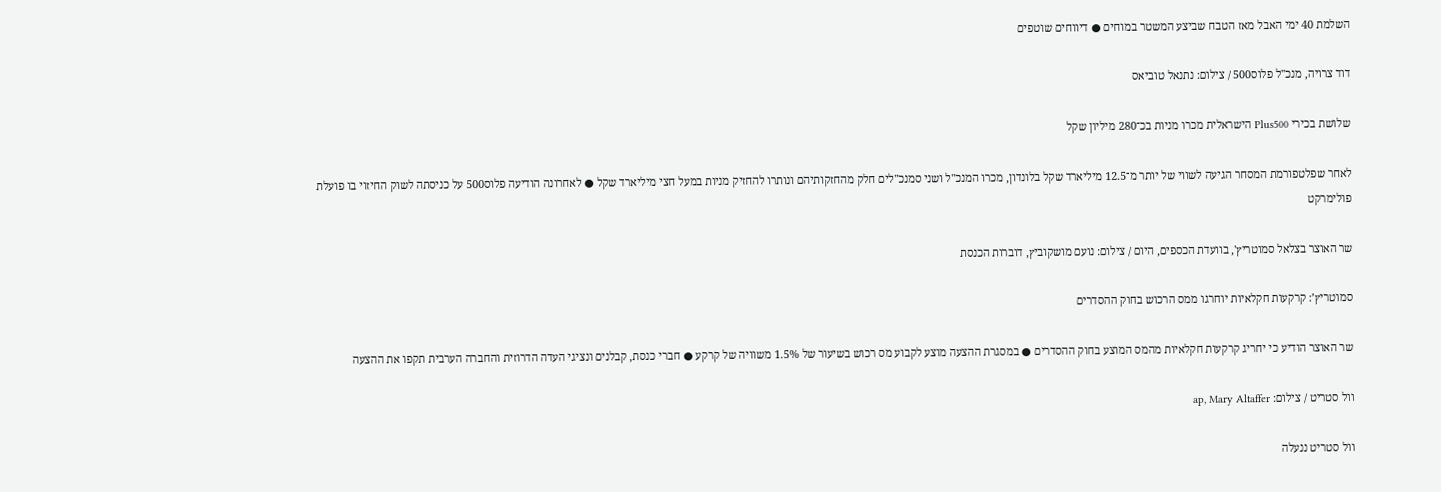השלמת 40 ימי האבל מאז הטבח שביצע המשטר במוחים ● דיווחים שוטפים

דוד צרויה, מנכ''ל פלוס500 / צילום: נתנאל טוביאס

שלושת בכירי Plus500 הישראלית מכרו מניות בכ־280 מיליון שקל

לאחר שפלטפורמת המסחר הגיעה לשווי של יותר מ־12.5 מיליארד שקל בלונדון, מכרו המנכ"ל ושני סמנכ"לים חלק מהחזקותיהם ונותרו להחזיק מניות במעל חצי מיליארד שקל ● לאחרונה הודיעה פלוס500 על כניסתה לשוק החיזוי בו פועלת פולימרקט

שר האוצר בצלאל סמוטריץ', בוועדת הכספים, היום / צילום: נועם מושקוביץ, דוברות הכנסת

סמוטריץ’: קרקעות חקלאיות יוחרגו ממס הרכוש בחוק ההסדרים

שר האוצר הודיע כי יחריג קרקעות חקלאיות מהמס המוצע בחוק ההסדרים ● במסגרת ההצעה מוצע לקבוע מס רכוש בשיעור של 1.5% משוויה של קרקע ● חברי כנסת, קבלנים ונציגי העדה הדרוזית והחברה הערבית תקפו את ההצעה

וול סטריט / צילום: ap, Mary Altaffer

וול סטריט ננעלה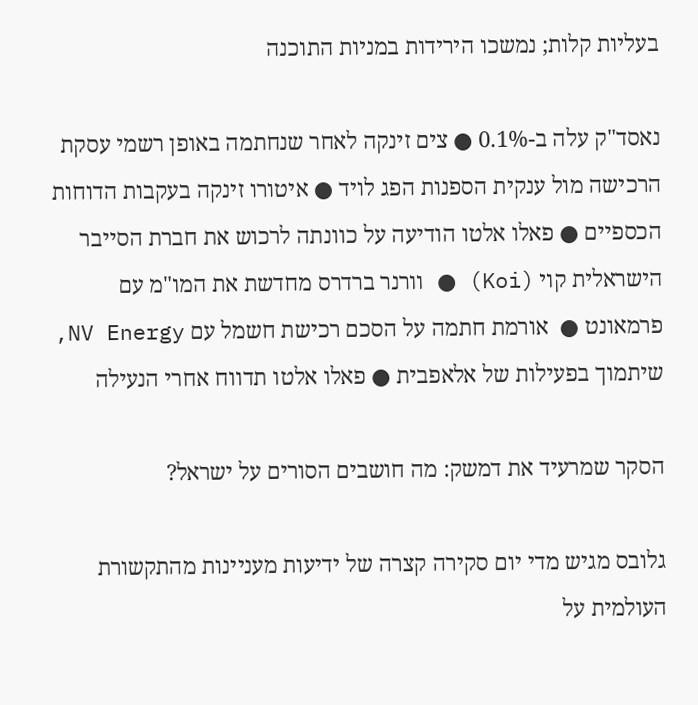בעליות קלות; נמשכו הירידות במניות התוכנה

נאסד"ק עלה ב-0.1% ● צים זינקה לאחר שנחתמה באופן רשמי עסקת הרכישה מול ענקית הספנות הפג לויד ● איטורו זינקה בעקבות הדוחות הכספיים ● פאלו אלטו הודיעה על כוונתה לרכוש את חברת הסייבר הישראלית קוי (Koi) ● וורנר ברדרס מחדשת את המו"מ עם פרמאונט ●  אורמת חתמה על הסכם רכישת חשמל עם NV Energy, שיתמוך בפעילות של אלאפבית ● פאלו אלטו תדווח אחרי הנעילה

הסקר שמרעיד את דמשק: מה חושבים הסורים על ישראל?

גלובס מגיש מדי יום סקירה קצרה של ידיעות מעניינות מהתקשורת העולמית על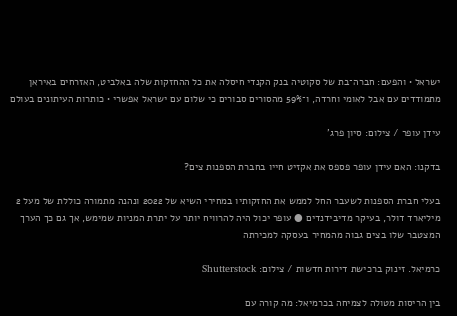ישראל • והפעם: חברה־בת של סקוטיה בנק הקנדי חיסלה את כל ההחזקות שלה באלביט, האזרחים באיראן מתמודדים עם אבל לאומי וחרדה, ו־59% מהסורים סבורים כי שלום עם ישראל אפשרי • כותרות העיתונים בעולם

עידן עופר / צילום: סיון פרג'

בדקנו: האם עידן עופר פספס את אקזיט חייו בחברת הספנות צים?

בעלי חברת הספנות לשעבר החל לממש את החזקותיו במחירי השיא של 2022 ונהנה מתמורה כוללת של מעל 2 מיליארד דולר, בעיקר מדיבידנדים ● עופר יכול היה להרוויח יותר על יתרת המניות שמימש, אך גם כך הערך המצטבר שלו בצים גבוה מהמחיר בעסקה למכירתה

כרמיאל. זינוק ברכישת דירות חדשות / צילום: Shutterstock

בין הריסות מטולה לצמיחה בכרמיאל: מה קורה עם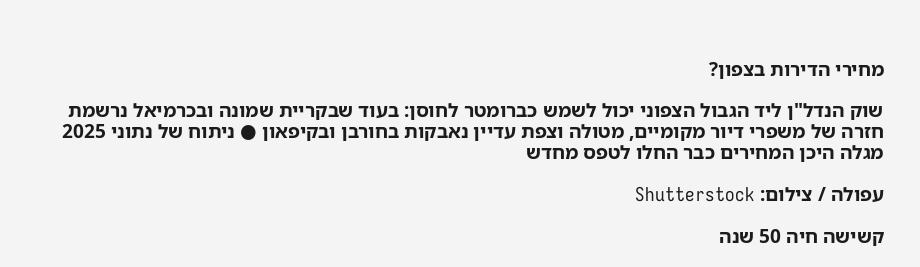מחירי הדירות בצפון?

שוק הנדל"ן ליד הגבול הצפוני יכול לשמש כברומטר לחוסן: בעוד שבקריית שמונה ובכרמיאל נרשמת חזרה של משפרי דיור מקומיים, מטולה וצפת עדיין נאבקות בחורבן ובקיפאון ● ניתוח של נתוני 2025 מגלה היכן המחירים כבר החלו לטפס מחדש

עפולה / צילום: Shutterstock

קשישה חיה 50 שנה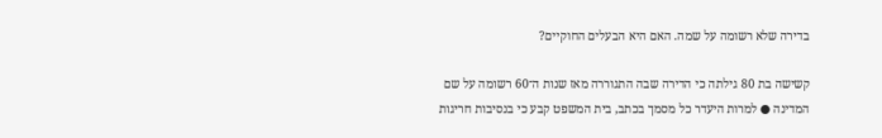בדירה שלא רשומה על שמה. האם היא הבעלים החוקיים?

קשישה בת 80 גילתה כי הדירה שבה התגוררה מאז שנות ה־60 רשומה על שם המדינה ● למרות היעדר כל מסמך בכתב, בית המשפט קבע כי בנסיבות חריגות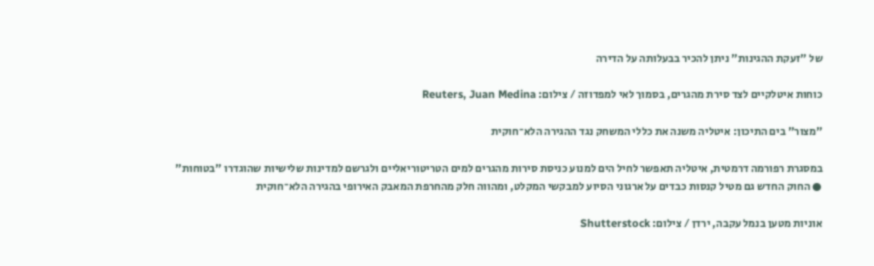של "זעקת ההגינות" ניתן להכיר בבעלותה על הדירה

כוחות איטלקיים לצד סירת מהגרים, בסמוך לאי למפדוזה / צילום: Reuters, Juan Medina

"מצור" בים התיכון: איטליה משנה את כללי המשחק נגד ההגירה הלא־חוקית

במסגרת רפורמה דרמטית, איטליה תאפשר לחיל הים למנוע כניסת סירות מהגרים למים הטריטוריאליים ולגרשם למדינות שלישיות שהוגדרו "בטוחות" ● החוק החדש גם מטיל קנסות כבדים על ארגוני הסיוע למבקשי המקלט, ומהווה חלק מהחרפת המאבק האירופי בהגירה הלא־חוקית

אוניות מטען בנמל עקבה, ירדן / צילום: Shutterstock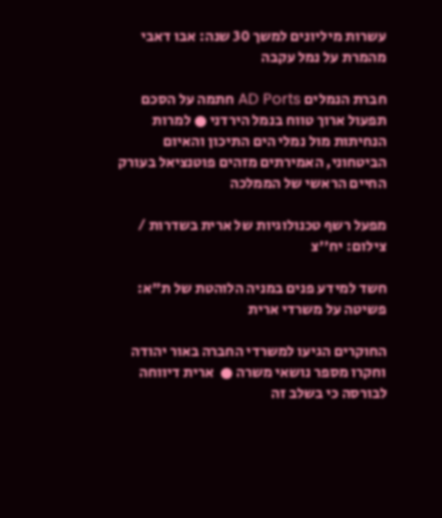עשרות מיליונים למשך 30 שנה: אבו דאבי מהמרת על נמל עקבה

חברת הנמלים AD Ports חתמה על הסכם תפעול ארוך טווח בנמל הירדני ● למרות הנחיתות מול נמלי הים התיכון והאיום הביטחוני, האמירתים מזהים פוטנציאל בעורק החיים הראשי של הממלכה

מפעל רשף טכנולוגיות של ארית בשדרות / צילום: יח''צ

חשד למידע פנים במניה הלוהטת של ת"א: פשיטה על משרדי ארית

החוקרים הגיעו למשרדי החברה באור יהודה וחקרו מספר נושאי משרה ●  ארית דיווחה לבורסה כי בשלב זה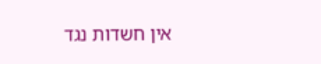אין חשדות נגד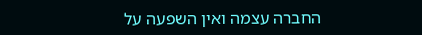החברה עצמה ואין השפעה על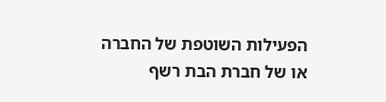הפעילות השוטפת של החברה או של חברת הבת רשף